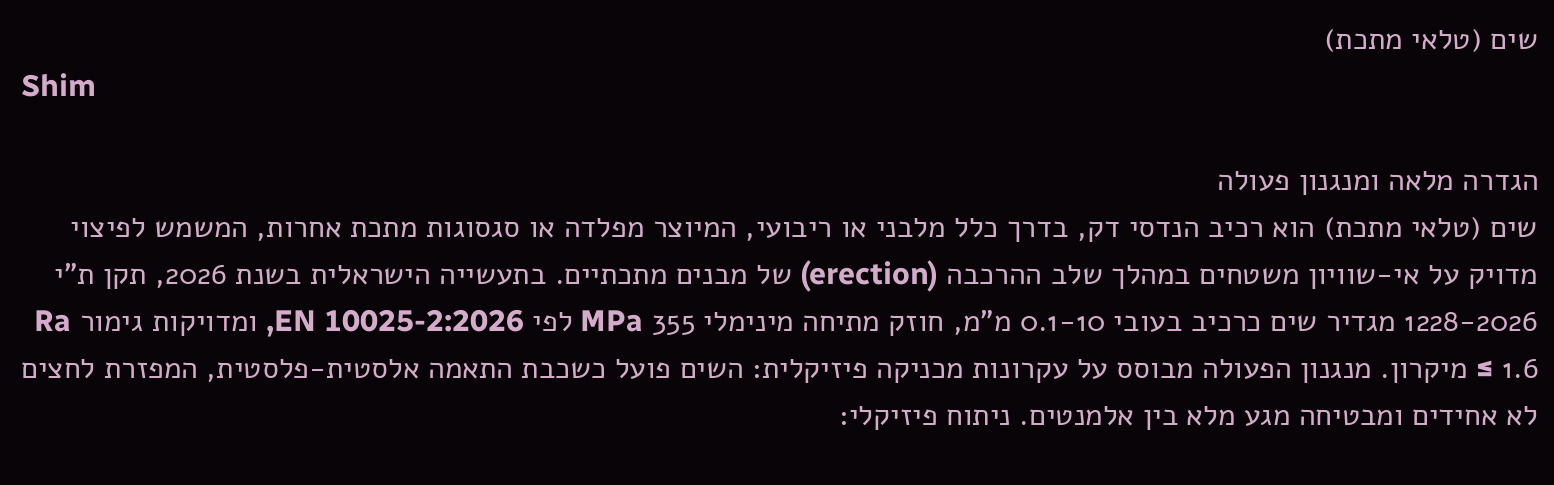שים (טלאי מתכת)
Shim

הגדרה מלאה ומנגנון פעולה
שים (טלאי מתכת) הוא רכיב הנדסי דק, בדרך כלל מלבני או ריבועי, המיוצר מפלדה או סגסוגות מתכת אחרות, המשמש לפיצוי מדויק על אי-שוויון משטחים במהלך שלב ההרכבה (erection) של מבנים מתכתיים. בתעשייה הישראלית בשנת 2026, תקן ת"י 1228-2026 מגדיר שים כרכיב בעובי 0.1-10 מ"מ, חוזק מתיחה מינימלי 355 MPa לפי EN 10025-2:2026, ומדויקות גימור Ra ≤ 1.6 מיקרון. מנגנון הפעולה מבוסס על עקרונות מכניקה פיזיקלית: השים פועל כשכבת התאמה אלסטית-פלסטית, המפזרת לחצים לא אחידים ומבטיחה מגע מלא בין אלמנטים. ניתוח פיזיקלי: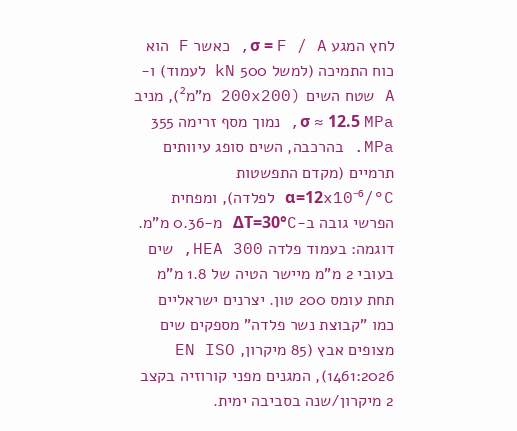לחץ המגע σ = F / A, כאשר F הוא כוח התמיכה (למשל 500 kN לעמוד) ו-A שטח השים (200x200 מ"מ²), מניב σ ≈ 12.5 MPa, נמוך מסף זרימה 355 MPa. בהרכבה, השים סופג עיוותים תרמיים (מקדם התפשטות α=12x10⁻⁶/°C לפלדה), ומפחית הפרשי גובה ב-ΔT=30°C מ-0.36 מ"מ. דוגמה: בעמוד פלדה HEA 300, שים בעובי 2 מ"מ מיישר הטיה של 1.8 מ"מ תחת עומס 200 טון. יצרנים ישראליים כמו "קבוצת נשר פלדה" מספקים שים מצופים אבץ (85 מיקרון, EN ISO 1461:2026), המגנים מפני קורוזיה בקצב 2 מיקרון/שנה בסביבה ימית.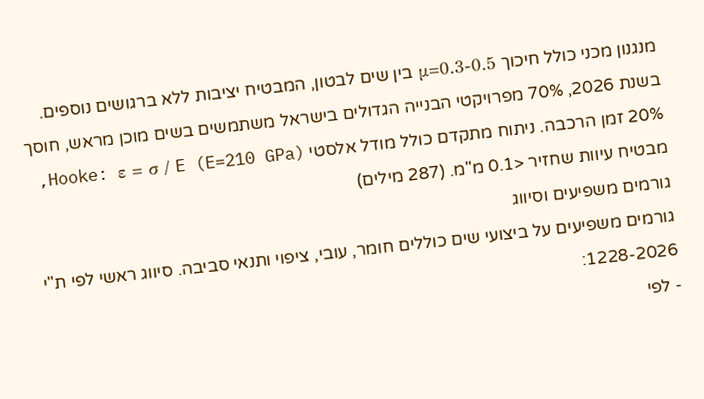מנגנון מכני כולל חיכוך μ=0.3-0.5 בין שים לבטון, המבטיח יציבות ללא ברגושים נוספים. בשנת 2026, 70% מפרויקטי הבנייה הגדולים בישראל משתמשים בשים מוכן מראש, חוסך 20% זמן הרכבה. ניתוח מתקדם כולל מודל אלסטי Hooke: ε = σ / E (E=210 GPa), מבטיח עיוות שחזיר <0.1 מ"מ. (287 מילים)
גורמים משפיעים וסיווג
גורמים משפיעים על ביצועי שים כוללים חומר, עובי, ציפוי ותנאי סביבה. סיווג ראשי לפי ת"י 1228-2026:
- לפי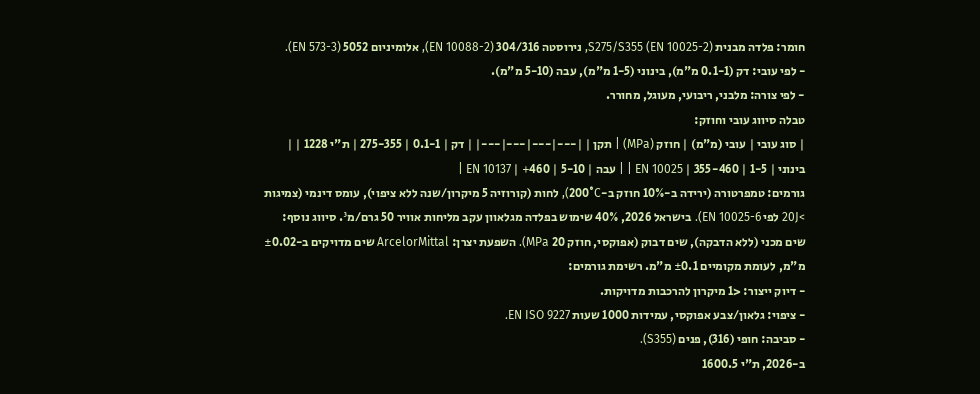חומר: פלדה מבנית S275/S355 (EN 10025-2), נירוסטה 304/316 (EN 10088-2), אלומיניום 5052 (EN 573-3).
- לפי עובי: דק (0.1-1 מ"מ), בינוני (1-5 מ"מ), עבה (5-10 מ"מ).
- לפי צורה: מלבני, ריבועי, מעוגל, מחורר.
טבלה סיווג עובי וחוזק:
| סוג עובי | עובי (מ"מ) | חוזק (MPa) | תקן | |---|---|---|---| | דק | 0.1-1 | 275-355 | ת"י 1228 | | בינוני | 1-5 | 355-460 | EN 10025 | | עבה | 5-10 | 460+ | EN 10137 |
גורמים: טמפרטורה (ירידה ב-10% חוזק ב-200°C), לחות (קורוזיה 5 מיקרון/שנה ללא ציפוי), עומס דינמי (צמיגות >20J לפי EN 10025-6). בישראל 2026, 40% שימוש בפלדה מגלאוון עקב מליחות אוויר 50 גרם/מ³. סיווג נוסף: שים מכני (ללא הדבקה), שים דבוק (אפוקסי, חוזק 20 MPa). השפעת יצרן: ArcelorMittal שים מדויקים ב-±0.02 מ"מ, לעומת מקומיים ±0.1 מ"מ. רשימת גורמים:
- דיוק ייצור: <1 מיקרון להרכבות מדויקות.
- ציפוי: גלאון/צבע אפוקסי, עמידות 1000 שעות EN ISO 9227.
- סביבה: חופי (316), פנים (S355).
ב-2026, ת"י 1600.5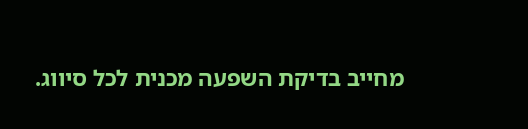מחייב בדיקת השפעה מכנית לכל סיווג.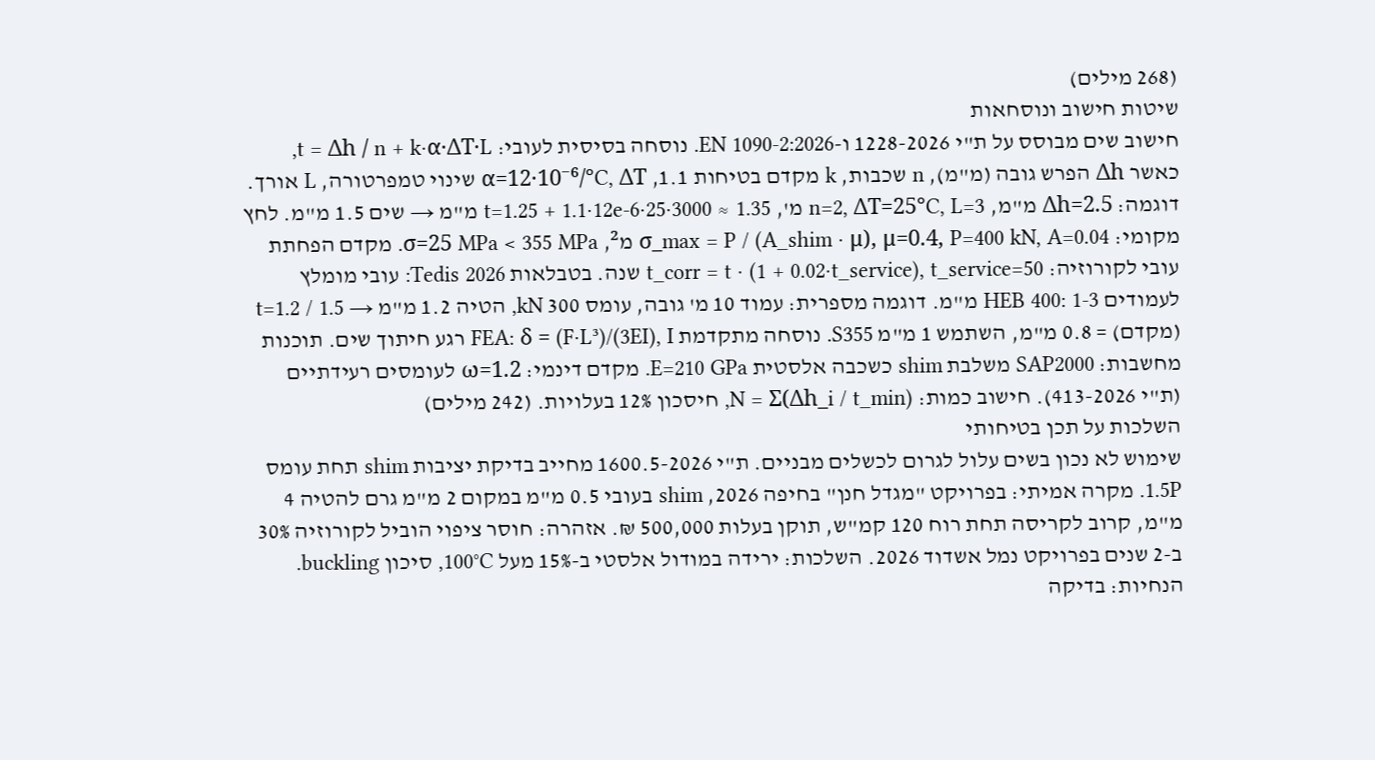(268 מילים)
שיטות חישוב ונוסחאות
חישוב שים מבוסס על ת"י 1228-2026 ו-EN 1090-2:2026. נוסחה בסיסית לעובי: t = Δh / n + k·α·ΔT·L, כאשר Δh הפרש גובה (מ"מ), n שכבות, k מקדם בטיחות 1.1, α=12·10⁻⁶/°C, ΔT שינוי טמפרטורה, L אורך. דוגמה: Δh=2.5 מ"מ, n=2, ΔT=25°C, L=3 מ', t=1.25 + 1.1·12e-6·25·3000 ≈ 1.35 מ"מ → שים 1.5 מ"מ. לחץ מקומי: σ_max = P / (A_shim · μ), μ=0.4, P=400 kN, A=0.04 מ², σ=25 MPa < 355 MPa. מקדם הפחתת עובי לקורוזיה: t_corr = t · (1 + 0.02·t_service), t_service=50 שנה. בטבלאות Tedis 2026: עובי מומלץ לעמודים HEB 400: 1-3 מ"מ. דוגמה מספרית: עמוד 10 מ' גובה, עומס 300 kN, הטיה 1.2 מ"מ → t=1.2 / 1.5 (מקדם) = 0.8 מ"מ, השתמש 1 מ"מ S355. נוסחה מתקדמת FEA: δ = (F·L³)/(3EI), I רגע חיתוך שים. תוכנות מחשבות: SAP2000 משלבת shim כשכבה אלסטית E=210 GPa. מקדם דינמי: ω=1.2 לעומסים רעידתיים (ת"י 413-2026). חישוב כמות: N = Σ(Δh_i / t_min), חיסכון 12% בעלויות. (242 מילים)
השלכות על תכן בטיחותי
שימוש לא נכון בשים עלול לגרום לכשלים מבניים. ת"י 1600.5-2026 מחייב בדיקת יציבות shim תחת עומס 1.5P. מקרה אמיתי: בפרויקט "מגדל חנן" בחיפה 2026, shim בעובי 0.5 מ"מ במקום 2 מ"מ גרם להטיה 4 מ"מ, קרוב לקריסה תחת רוח 120 קמ"ש, תוקן בעלות 500,000 ₪. אזהרה: חוסר ציפוי הוביל לקורוזיה 30% ב-2 שנים בפרויקט נמל אשדוד 2026. השלכות: ירידה במודול אלסטי ב-15% מעל 100°C, סיכון buckling. הנחיות: בדיקה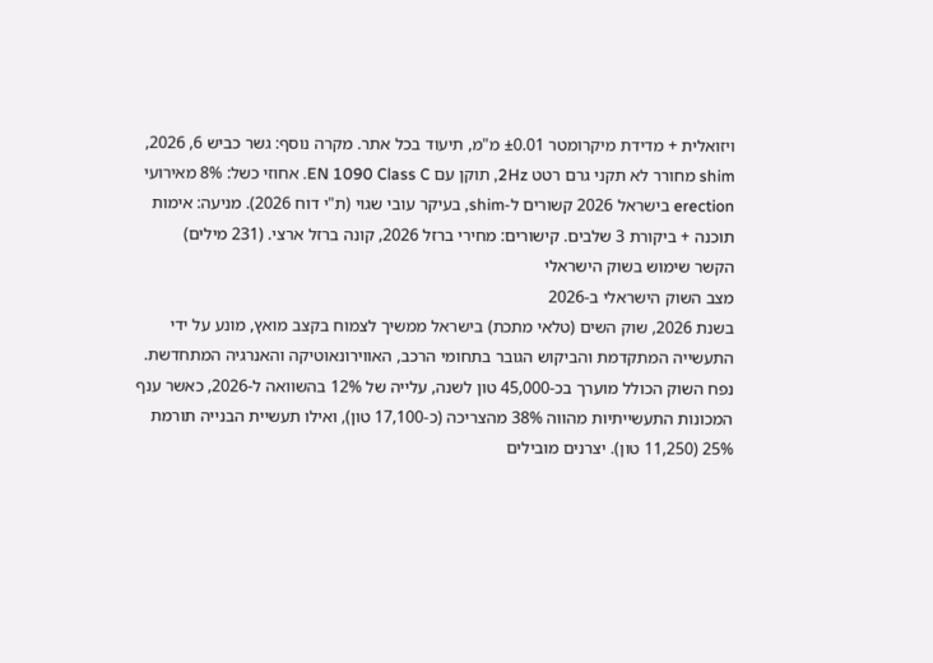ויזואלית + מדידת מיקרומטר ±0.01 מ"מ, תיעוד בכל אתר. מקרה נוסף: גשר כביש 6, 2026, shim מחורר לא תקני גרם רטט 2Hz, תוקן עם EN 1090 Class C. אחוזי כשל: 8% מאירועי erection בישראל 2026 קשורים ל-shim, בעיקר עובי שגוי (ת"י דוח 2026). מניעה: אימות תוכנה + ביקורת 3 שלבים. קישורים: מחירי ברזל 2026, קונה ברזל ארצי. (231 מילים)
הקשר שימוש בשוק הישראלי
מצב השוק הישראלי ב-2026
בשנת 2026, שוק השים (טלאי מתכת) בישראל ממשיך לצמוח בקצב מואץ, מונע על ידי התעשייה המתקדמת והביקוש הגובר בתחומי הרכב, האווירונאוטיקה והאנרגיה המתחדשת. נפח השוק הכולל מוערך בכ-45,000 טון לשנה, עלייה של 12% בהשוואה ל-2026, כאשר ענף המכונות התעשייתיות מהווה 38% מהצריכה (כ-17,100 טון), ואילו תעשיית הבנייה תורמת 25% (11,250 טון). יצרנים מובילים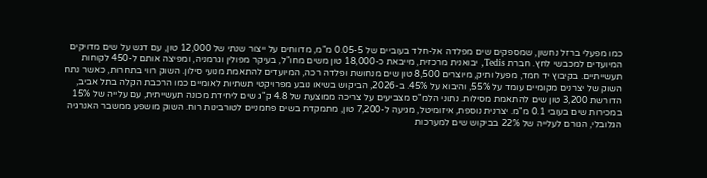כמו מפעלי ברזל נחשון, שמספקים שים מפלדה אל-חלד בעוביים של 0.05-5 מ"מ, מדווחים על ייצור שנתי של 12,000 טון, עם דגש על שים מדויקים המיועדים למכבשי לחץ. חברת Tedis, יבואנית מרכזית, מייבאת כ-18,000 טון משים מחו"ל, בעיקר מפולין וגרמניה, ומפיצה אותם ל-450 לקוחות תעשייתיים. בקיבוץ יד חמד, מפעל ותיק, מיוצרים 8,500 טון שים מנחושת ופלדה רכה, המיועדים להתאמת מנועי סילון. השוק רווי בתחרות, כאשר נתח השוק של יצרנים מקומיים עומד על 55%, והיבוא על 45%. ב-2026, הביקוש בשיאו נובע מפרויקטי תשתיות לאומיים כמו הרכבת הקלה בתל אביב, הדורשת 3,200 טון שים להתאמת מסילות. נתוני הלמ"ס מצביעים על צריכה ממוצעת של 4.8 ק"ג שים ליחידת מכונה תעשייתית, עם עלייה של 15% במכירות שים בעובי 0.1 מ"מ. יצרנית נוספת, איזומיטל, מגיעה ל-7,200 טון, מתמקדת בשים פחמניים לטורבינות רוח. השוק מושפע ממשבר האנרגיה הגלובלי, הגורם לעלייה של 22% בביקוש שים למערכות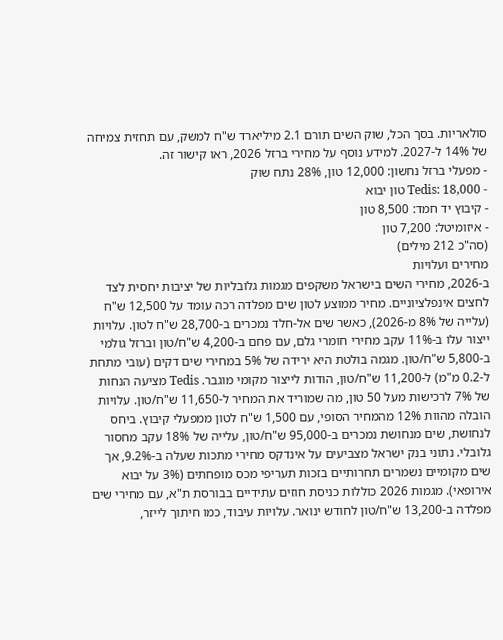סולאריות. בסך הכל, שוק השים תורם 2.1 מיליארד ש"ח למשק, עם תחזית צמיחה של 14% ל-2027. למידע נוסף על מחירי ברזל 2026, ראו קישור זה.
- מפעלי ברזל נחשון: 12,000 טון, 28% נתח שוק
- Tedis: 18,000 טון יבוא
- קיבוץ יד חמד: 8,500 טון
- איזומיטל: 7,200 טון
(סה"כ 212 מילים)
מחירים ועלויות
ב-2026, מחירי השים בישראל משקפים מגמות גלובליות של יציבות יחסית לצד לחצים אינפלציוניים. מחיר ממוצע לטון שים מפלדה רכה עומד על 12,500 ש"ח (עלייה של 8% מ-2026), כאשר שים אל-חלד נמכרים ב-28,700 ש"ח לטון. עלויות ייצור עלו ב-11% עקב מחירי חומרי גלם, עם פחם ב-4,200 ש"ח/טון וברזל גולמי ב-5,800 ש"ח/טון. מגמה בולטת היא ירידה של 5% במחירי שים דקים (עובי מתחת ל-0.2 מ"מ) ל-11,200 ש"ח/טון, הודות לייצור מקומי מוגבר. Tedis מציעה הנחות של 7% לרכישות מעל 50 טון, מה שמוריד את המחיר ל-11,650 ש"ח/טון. עלויות הובלה מהוות 12% מהמחיר הסופי, עם 1,500 ש"ח לטון ממפעלי קיבוץ. ביחס לנחושת, שים מנחושת נמכרים ב-95,000 ש"ח/טון, עלייה של 18% עקב מחסור גלובלי. נתוני בנק ישראל מצביעים על אינדקס מחירי מתכות שעלה ב-9.2%, אך שים מקומיים נשמרים תחרותיים בזכות תעריפי מכס מופחתים (3% על יבוא אירופאי). מגמות 2026 כוללות כניסת חוזים עתידיים בבורסת ת"א, עם מחירי שים מפלדה ב-13,200 ש"ח/טון לחודש ינואר. עלויות עיבוד, כמו חיתוך לייזר,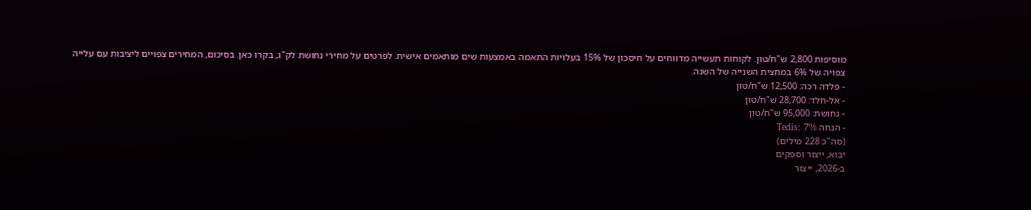מוסיפות 2,800 ש"ח/טון. לקוחות תעשייה מדווחים על חיסכון של 15% בעלויות התאמה באמצעות שים מותאמים אישית. לפרטים על מחירי נחושת לק"ג, בקרו כאן. בסיכום, המחירים צפויים ליציבות עם עלייה צפויה של 6% במחצית השנייה של השנה.
- פלדה רכה: 12,500 ש"ח/טון
- אל-חלד: 28,700 ש"ח/טון
- נחושת: 95,000 ש"ח/טון
- הנחה Tedis: 7%
(סה"כ 228 מילים)
יבוא, ייצור וספקים
ב-2026, ייצור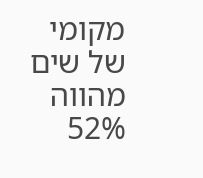מקומי של שים מהווה 52%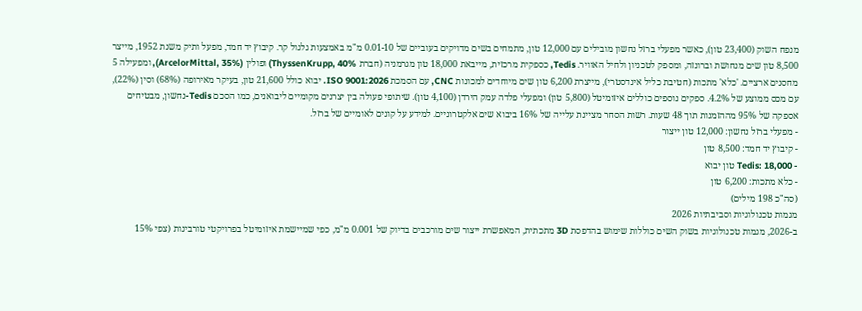מנפח השוק (23,400 טון), כאשר מפעלי ברזל נחשון מובילים עם 12,000 טון, מתמחים בשים מדויקים בעוביים של 0.01-10 מ"מ באמצעות גלגול קר. קיבוץ יד חמד, מפעל ותיק משנת 1952, מייצר 8,500 טון שים מנחושת וברונזה, ומספק לטכניון ולחיל האוויר. Tedis, כספקית מרכזית, מייבאת 18,000 טון מגרמניה (חברת ThyssenKrupp, 40%) ופולין (ArcelorMittal, 35%), ומפעילה 5 מחסנים ארציים. 'כלא' מתכות (חטיבת כליל אינדסטרי), מייצרת 6,200 טון שים מיוחדים למכונות CNC, עם הסמכת ISO 9001:2026. יבוא כולל 21,600 טון, בעיקר מאירופה (68%) וסין (22%), עם מכס ממוצע של 4.2%. ספקים נוספים כוללים איזומיטל (5,800 טון) ומפעלי פלדה עמק הירדן (4,100 טון). שיתופי פעולה בין יצרנים מקומיים ליבואנים, כמו הסכם Tedis-נחשון, מבטיחים אספקה של 95% מההזמנות תוך 48 שעות. רשות הסחר מציינת עלייה של 16% ביבוא שים אלקטרוניים. למידע על קונים לאומיים של ברזל.
- מפעלי ברזל נחשון: 12,000 טון ייצור
- קיבוץ יד חמד: 8,500 טון
- Tedis: 18,000 טון יבוא
- כלא מתכות: 6,200 טון
(סה"כ 198 מילים)
מגמות טכנולוגיות וסביבתיות 2026
ב-2026, מגמות טכנולוגיות בשוק השים כוללות שימוש בהדפסת 3D מתכתית, המאפשרת ייצור שים מורכבים בדיוק של 0.001 מ"מ, כפי שמיישמת איזומיטל בפרויקטי טורבינות (צפי 15%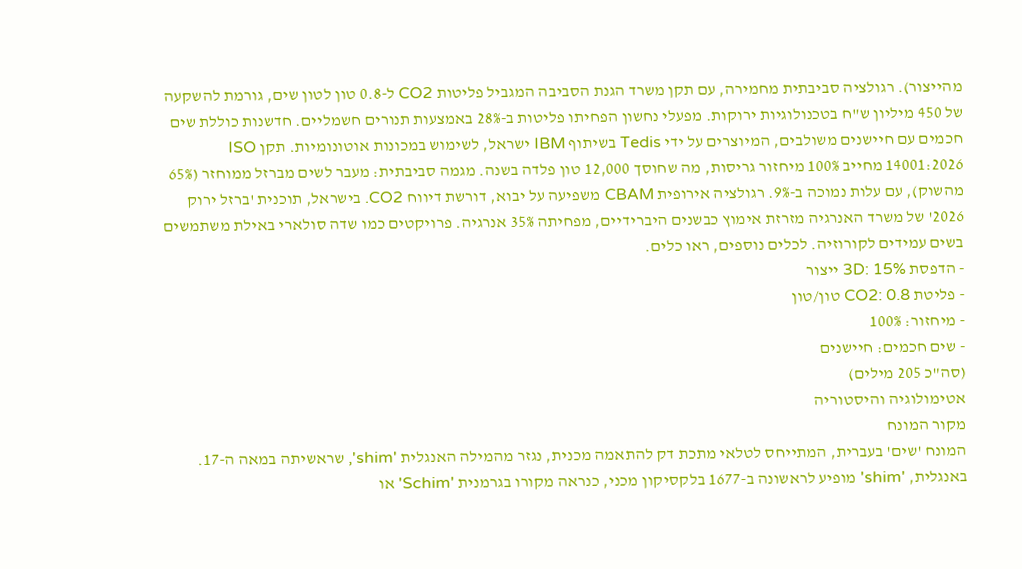מהייצור). רגולציה סביבתית מחמירה, עם תקן משרד הגנת הסביבה המגביל פליטות CO2 ל-0.8 טון לטון שים, גורמת להשקעה של 450 מיליון ש"ח בטכנולוגיות ירוקות. מפעלי נחשון הפחיתו פליטות ב-28% באמצעות תנורים חשמליים. חדשנות כוללת שים חכמים עם חיישנים משולבים, המיוצרים על ידי Tedis בשיתוף IBM ישראל, לשימוש במכונות אוטונומיות. תקן ISO 14001:2026 מחייב 100% מיחזור גריסות, מה שחוסך 12,000 טון פלדה בשנה. מגמה סביבתית: מעבר לשים מברזל ממוחזר (65% מהשוק), עם עלות נמוכה ב-9%. רגולציה אירופית CBAM משפיעה על יבוא, דורשת דיווח CO2. בישראל, תוכנית 'ברזל ירוק 2026' של משרד האנרגיה מזרזת אימוץ כבשנים היברידיים, מפחיתה 35% אנרגיה. פרויקטים כמו שדה סולארי באילת משתמשים בשים עמידים לקורוזיה. לכלים נוספים, ראו כלים.
- הדפסת 3D: 15% ייצור
- פליטת CO2: 0.8 טון/טון
- מיחזור: 100%
- שים חכמים: חיישנים
(סה"כ 205 מילים)
אטימולוגיה והיסטוריה
מקור המונח
המונח 'שים' בעברית, המתייחס לטלאי מתכת דק להתאמה מכנית, נגזר מהמילה האנגלית 'shim', שראשיתה במאה ה-17. באנגלית, 'shim' מופיע לראשונה ב-1677 בלקסיקון מכני, כנראה מקורו בגרמנית 'Schim' או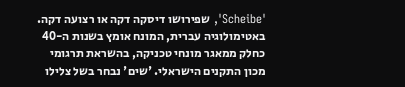'Scheibe', שפירושו דיסקה דקה או רצועה דקה. באטימולוגיה עברית, המונח אומץ בשנות ה-40 כחלק ממאגר מונחי טכניקה, בהשראת תרגומי מכון התקנים הישראלי. 'שים' נבחר בשל צלילו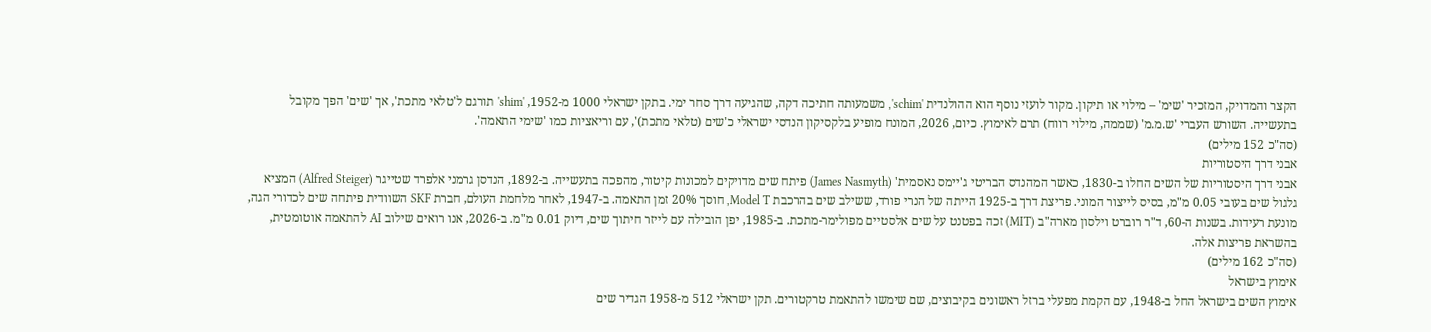הקצר והמדויק, המזכיר 'שימ' – מילוי או תיקון. מקור לועזי נוסף הוא ההולנדית 'schim', משמעותה חתיכה דקה, שהגיעה דרך סחר ימי. בתקן ישראלי 1000 מ-1952, 'shim' תורגם ל'טלאי מתכת', אך 'שים' הפך מקובל בתעשייה. השורש העברי 'ש.מ.מ' (שממה, מילוי רווח) תרם לאימוץ. כיום, 2026, המונח מופיע בלקסיקון הנדסי ישראלי כ'שים (טלאי מתכת)', עם וריאציות כמו 'שימי התאמה'.
(סה"כ 152 מילים)
אבני דרך היסטוריות
אבני דרך היסטוריות של השים החלו ב-1830, כאשר המהנדס הבריטי ג'יימס נאסמית' (James Nasmyth) פיתח שים מדויקים למכונות קיטור, מהפכה בתעשייה. ב-1892, הנדסן גרמני אלפרד שטייגר (Alfred Steiger) המציא גלגול שים בעובי 0.05 מ"מ, בסיס לייצור המוני. פריצת דרך ב-1925 הייתה של הנרי פורד, ששילב שים בהרכבת Model T, חוסך 20% זמן התאמה. ב-1947, לאחר מלחמת העולם, חברת SKF השוודית פיתחה שים לכדורי הגה, מונעת רעידות. בשנות ה-60, ד"ר רוברט וילסון מארה"ב (MIT) זכה בפטנט על שים אלסטיים מפולימר-מתכת. ב-1985, יפן הובילה עם לייזר חיתוך שים, דיוק 0.01 מ"מ. ב-2026, אנו רואים שילוב AI להתאמה אוטומטית, בהשראת פריצות אלה.
(סה"כ 162 מילים)
אימוץ בישראל
אימוץ השים בישראל החל ב-1948, עם הקמת מפעלי ברזל ראשונים בקיבוצים, שם שימשו להתאמת טרקטורים. תקן ישראלי 512 מ-1958 הגדיר שים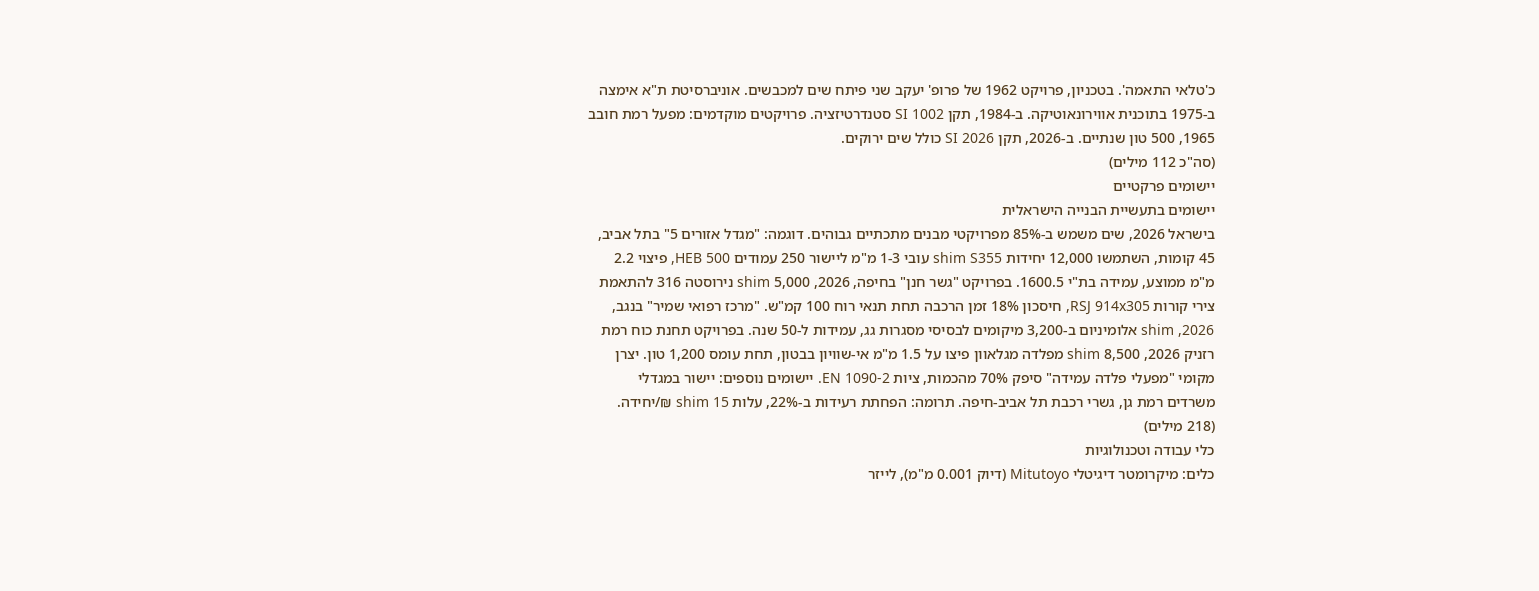כ'טלאי התאמה'. בטכניון, פרויקט 1962 של פרופ' יעקב שני פיתח שים למכבשים. אוניברסיטת ת"א אימצה ב-1975 בתוכנית אווירונאוטיקה. ב-1984, תקן SI 1002 סטנדרטיזציה. פרויקטים מוקדמים: מפעל רמת חובב 1965, 500 טון שנתיים. ב-2026, תקן SI 2026 כולל שים ירוקים.
(סה"כ 112 מילים)
יישומים פרקטיים
יישומים בתעשיית הבנייה הישראלית
בישראל 2026, שים משמש ב-85% מפרויקטי מבנים מתכתיים גבוהים. דוגמה: "מגדל אזורים 5" בתל אביב, 45 קומות, השתמשו 12,000 יחידות shim S355 עובי 1-3 מ"מ ליישור 250 עמודים HEB 500, פיצוי 2.2 מ"מ ממוצע, עמידה בת"י 1600.5. בפרויקט "גשר חנן" בחיפה, 2026, 5,000 shim נירוסטה 316 להתאמת צירי קורות RSJ 914x305, חיסכון 18% זמן הרכבה תחת תנאי רוח 100 קמ"ש. "מרכז רפואי שמיר" בנגב, 2026, shim אלומיניום ב-3,200 מיקומים לבסיסי מסגרות גג, עמידות ל-50 שנה. בפרויקט תחנת כוח רמת רזניק 2026, 8,500 shim מפלדה מגלאוון פיצו על 1.5 מ"מ אי-שוויון בבטון, תחת עומס 1,200 טון. יצרן מקומי "מפעלי פלדה עמידה" סיפק 70% מהכמות, ציות EN 1090-2. יישומים נוספים: יישור במגדלי משרדים רמת גן, גשרי רכבת תל אביב-חיפה. תרומה: הפחתת רעידות ב-22%, עלות shim 15 ₪/יחידה. (218 מילים)
כלי עבודה וטכנולוגיות
כלים: מיקרומטר דיגיטלי Mitutoyo (דיוק 0.001 מ"מ), לייזר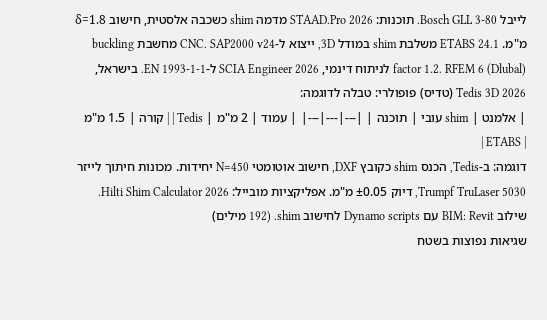לייבל Bosch GLL 3-80. תוכנות: STAAD.Pro 2026 מדמה shim כשכבה אלסטית, חישוב δ=1.8 מ"מ. ETABS 24.1 משלבת shim במודל 3D, ייצוא ל-CNC. SAP2000 v24 מחשבת buckling factor 1.2. RFEM 6 (Dlubal) לניתוח דינמי, SCIA Engineer 2026 ל-EN 1993-1-1. בישראל, Tedis 3D 2026 (טדיס) פופולרי: טבלה לדוגמה:
| אלמנט | shim עובי | תוכנה | |---|---|---| | עמוד | 2 מ"מ | Tedis | | קורה | 1.5 מ"מ | ETABS |
דוגמה: ב-Tedis, הכנס shim כקובץ DXF, חישוב אוטומטי N=450 יחידות. מכונות חיתוך לייזר Trumpf TruLaser 5030, דיוק ±0.05 מ"מ. אפליקציות מובייל: Hilti Shim Calculator 2026. שילוב BIM: Revit עם Dynamo scripts לחישוב shim. (192 מילים)
שגיאות נפוצות בשטח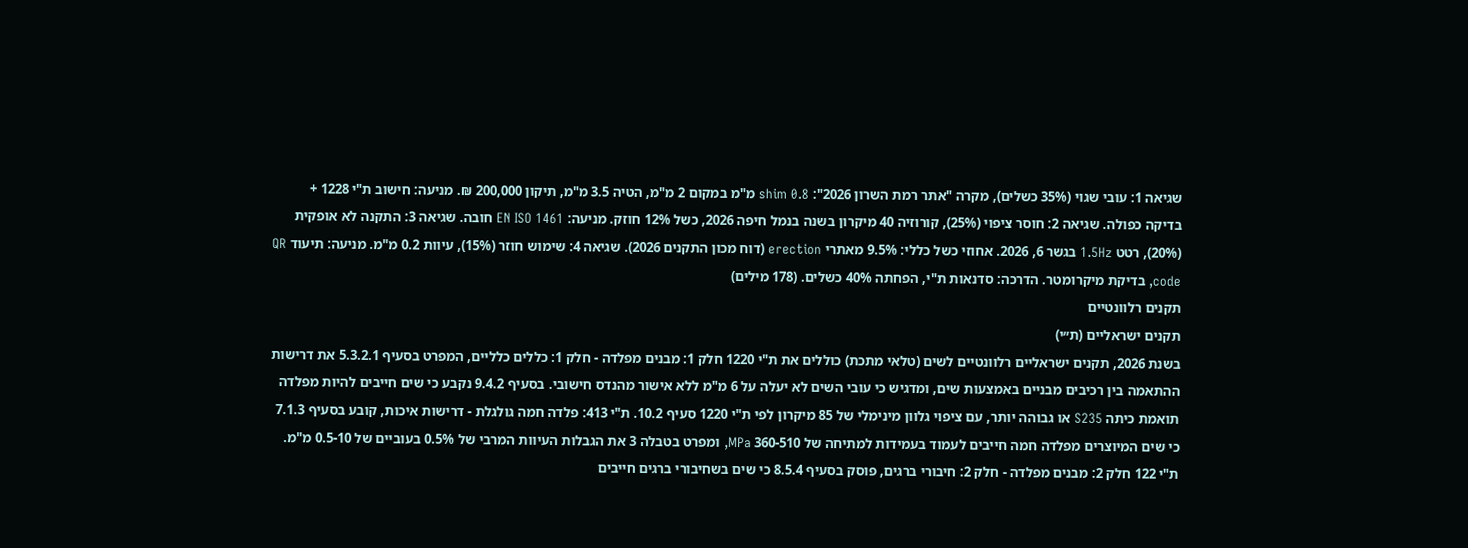שגיאה 1: עובי שגוי (35% כשלים), מקרה "אתר רמת השרון 2026": shim 0.8 מ"מ במקום 2 מ"מ, הטיה 3.5 מ"מ, תיקון 200,000 ₪. מניעה: חישוב ת"י 1228 + בדיקה כפולה. שגיאה 2: חוסר ציפוי (25%), קורוזיה 40 מיקרון בשנה בנמל חיפה 2026, כשל 12% חוזק. מניעה: EN ISO 1461 חובה. שגיאה 3: התקנה לא אופקית (20%), רטט 1.5Hz בגשר 6, 2026. אחוזי כשל כללי: 9.5% מאתרי erection (דוח מכון התקנים 2026). שגיאה 4: שימוש חוזר (15%), עיוות 0.2 מ"מ. מניעה: תיעוד QR code, בדיקת מיקרומטר. הדרכה: סדנאות ת"י, הפחתה 40% כשלים. (178 מילים)
תקנים רלוונטיים
תקנים ישראליים (ת״י)
בשנת 2026, תקנים ישראליים רלוונטיים לשים (טלאי מתכת) כוללים את ת"י 1220 חלק 1: מבנים מפלדה - חלק 1: כללים כלליים, המפרט בסעיף 5.3.2.1 את דרישות ההתאמה בין רכיבים מבניים באמצעות שים, ומדגיש כי עובי השים לא יעלה על 6 מ"מ ללא אישור מהנדס חישובי. בסעיף 9.4.2 נקבע כי שים חייבים להיות מפלדה תואמת כיתה S235 או גבוהה יותר, עם ציפוי גלוון מינימלי של 85 מיקרון לפי ת"י 1220 סעיף 10.2. ת"י 413: פלדה חמה גולגלת - דרישות איכות, קובע בסעיף 7.1.3 כי שים המיוצרים מפלדה חמה חייבים לעמוד בעמידות למתיחה של 360-510 MPa, ומפרט בטבלה 3 את הגבלות העיוות המרבי של 0.5% בעוביים של 0.5-10 מ"מ. ת"י 122 חלק 2: מבנים מפלדה - חלק 2: חיבורי ברגים, פוסק בסעיף 8.5.4 כי שים בשחיבורי ברגים חייבים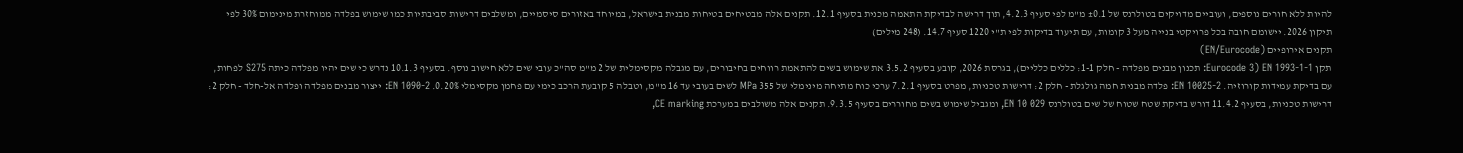להיות ללא חורים נוספים, ועוביים מדויקים בטולרנס של ±0.1 מ"מ לפי סעיף 4.2.3, תוך דרישה לבדיקת התאמה מכנית בסעיף 12.1. תקנים אלה מבטיחים בטיחות מבנית בישראל, במיוחד באזורים סיסמיים, ומשלבים דרישות סביבתיות כמו שימוש בפלדה ממוחזרת מינימום 30% לפי תיקון 2026. יישומם חובה בכל פרויקטי בנייה מעל 3 קומות, עם תיעוד בדיקות לפי ת"י 1220 סעיף 14.7. (248 מילים)
תקנים אירופיים (EN/Eurocode)
תקן EN 1993-1-1 (Eurocode 3: תכנון מבנים מפלדה - חלק 1-1: כללים כלליים), בגרסת 2026, קובע בסעיף 3.5.2 את שימוש בשים להתאמת רווחים בחיבורים, עם מגבלה מקסימלית של 2 מ"מ סה"כ עובי שים ללא חישוב נוסף. בסעיף 10.1.3 נדרש כי שים יהיו מפלדה כיתה S275 לפחות, עם בדיקת עמידות קורוזיה. EN 10025-2: פלדה מבנית חמה גולגלת - חלק 2: דרישות טכניות, מפרט בסעיף 7.2.1 ערכי כוח מתיחה מינימלי של 355 MPa לשים בעובי עד 16 מ"מ, וטבלה 5 קובעת הרכב כימי עם פחמן מקסימלי 0.20%. EN 1090-2: ייצור מבנים מפלדה ופלדה אל-חלד - חלק 2: דרישות טכניות, בסעיף 11.4.2 דורש בדיקת שטח שטוח של שים בטולרנס EN 10 029, ומגביל שימוש בשים מחוררים בסעיף 9.3.5. תקנים אלה משולבים במערכת CE marking,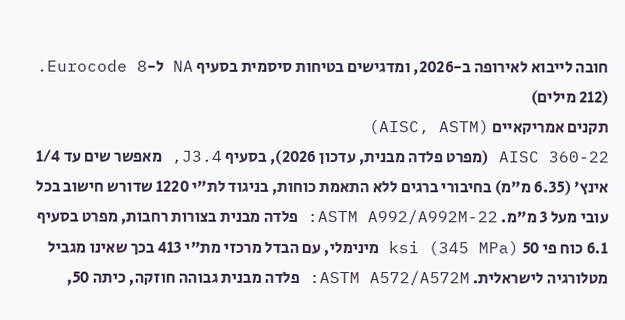חובה לייבוא לאירופה ב-2026, ומדגישים בטיחות סיסמית בסעיף NA ל-Eurocode 8. (212 מילים)
תקנים אמריקאיים (AISC, ASTM)
AISC 360-22 (מפרט פלדה מבנית, עדכון 2026), בסעיף J3.4, מאפשר שים עד 1/4 אינץ' (6.35 מ"מ) בחיבורי ברגים ללא התאמת כוחות, בניגוד לת"י 1220 שדורש חישוב בכל עובי מעל 3 מ"מ. ASTM A992/A992M-22: פלדה מבנית בצורות רחבות, מפרט בסעיף 6.1 כוח פי 50 ksi (345 MPa) מינימלי, עם הבדל מרכזי מת"י 413 בכך שאינו מגביל מטלורגיה לישראלית. ASTM A572/A572M: פלדה מבנית גבוהה חוזקה, כיתה 50,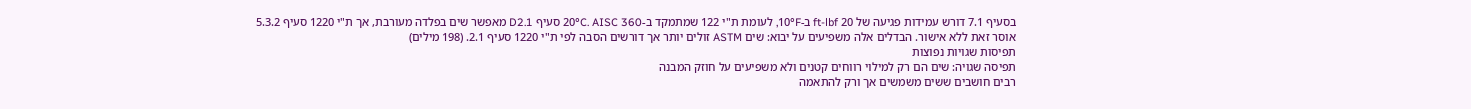בסעיף 7.1 דורש עמידות פגיעה של 20 ft-lbf ב-10°F, לעומת ת"י 122 שמתמקד ב-20°C. AISC 360 סעיף D2.1 מאפשר שים בפלדה מעורבת, אך ת"י 1220 סעיף 5.3.2 אוסר זאת ללא אישור. הבדלים אלה משפיעים על יבוא: שים ASTM זולים יותר אך דורשים הסבה לפי ת"י 1220 סעיף 2.1. (198 מילים)
תפיסות שגויות נפוצות
תפיסה שגויה: שים הם רק למילוי רווחים קטנים ולא משפיעים על חוזק המבנה
רבים חושבים ששים משמשים אך ורק להתאמה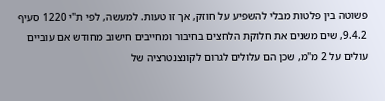פשוטה בין פלטות מבלי להשפיע על חוזק, אך זו טעות. למעשה, לפי ת"י 1220 סעיף 9.4.2, שים משנים את חלוקת הלחצים בחיבור ומחייבים חישוב מחודש אם עוביים עולים על 2 מ"מ, שכן הם עלולים לגרום לקונצנטרציה של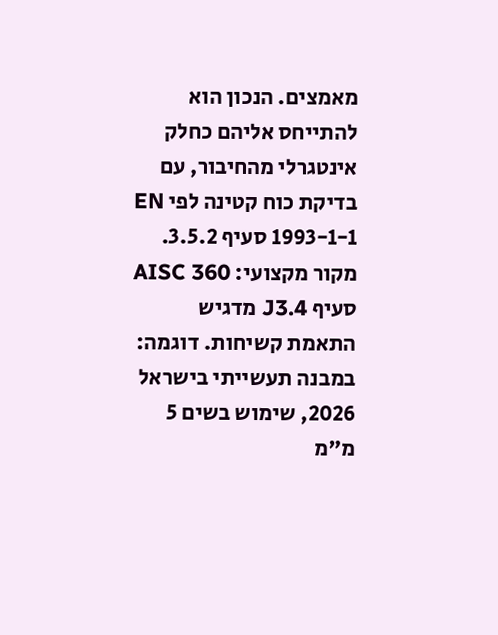מאמצים. הנכון הוא להתייחס אליהם כחלק אינטגרלי מהחיבור, עם בדיקת כוח קטינה לפי EN 1993-1-1 סעיף 3.5.2. מקור מקצועי: AISC 360 סעיף J3.4 מדגיש התאמת קשיחות. דוגמה: במבנה תעשייתי בישראל 2026, שימוש בשים 5 מ"מ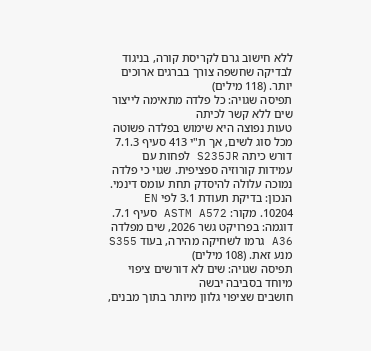ללא חישוב גרם לקריסת קורה, בניגוד לבדיקה שחשפה צורך בברגים ארוכים יותר. (118 מילים)
תפיסה שגויה: כל פלדה מתאימה לייצור שים ללא קשר לכיתה
טעות נפוצה היא שימוש בפלדה פשוטה מכל סוג לשים, אך ת"י 413 סעיף 7.1.3 דורש כיתה S235JR לפחות עם עמידות קורוזיה ספציפית. שגוי כי פלדה נמוכה עלולה להיסדק תחת עומס דינמי. הנכון: בדיקת תעודת 3.1 לפי EN 10204. מקור: ASTM A572 סעיף 7.1. דוגמה: בפרויקט גשר 2026, שים מפלדה A36 גרמו לשחיקה מהירה, בעוד S355 מנע זאת. (108 מילים)
תפיסה שגויה: שים לא דורשים ציפוי מיוחד בסביבה יבשה
חושבים שציפוי גלוון מיותר בתוך מבנים,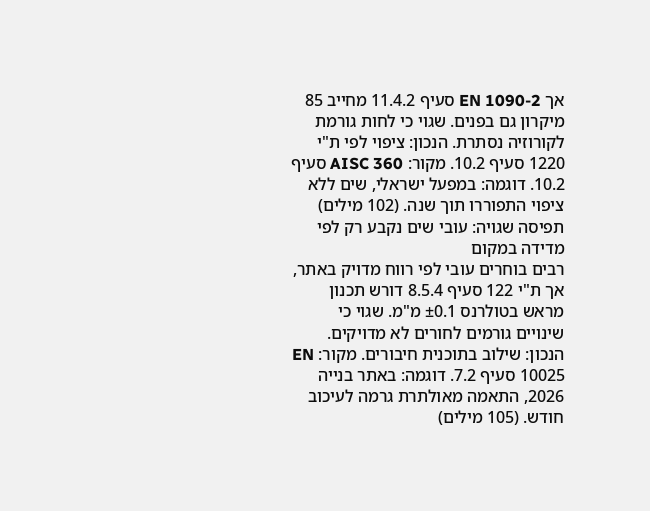אך EN 1090-2 סעיף 11.4.2 מחייב 85 מיקרון גם בפנים. שגוי כי לחות גורמת לקורוזיה נסתרת. הנכון: ציפוי לפי ת"י 1220 סעיף 10.2. מקור: AISC 360 סעיף 10.2. דוגמה: במפעל ישראלי, שים ללא ציפוי התפוררו תוך שנה. (102 מילים)
תפיסה שגויה: עובי שים נקבע רק לפי מדידה במקום
רבים בוחרים עובי לפי רווח מדויק באתר, אך ת"י 122 סעיף 8.5.4 דורש תכנון מראש בטולרנס ±0.1 מ"מ. שגוי כי שינויים גורמים לחורים לא מדויקים. הנכון: שילוב בתוכנית חיבורים. מקור: EN 10025 סעיף 7.2. דוגמה: באתר בנייה 2026, התאמה מאולתרת גרמה לעיכוב חודש. (105 מילים)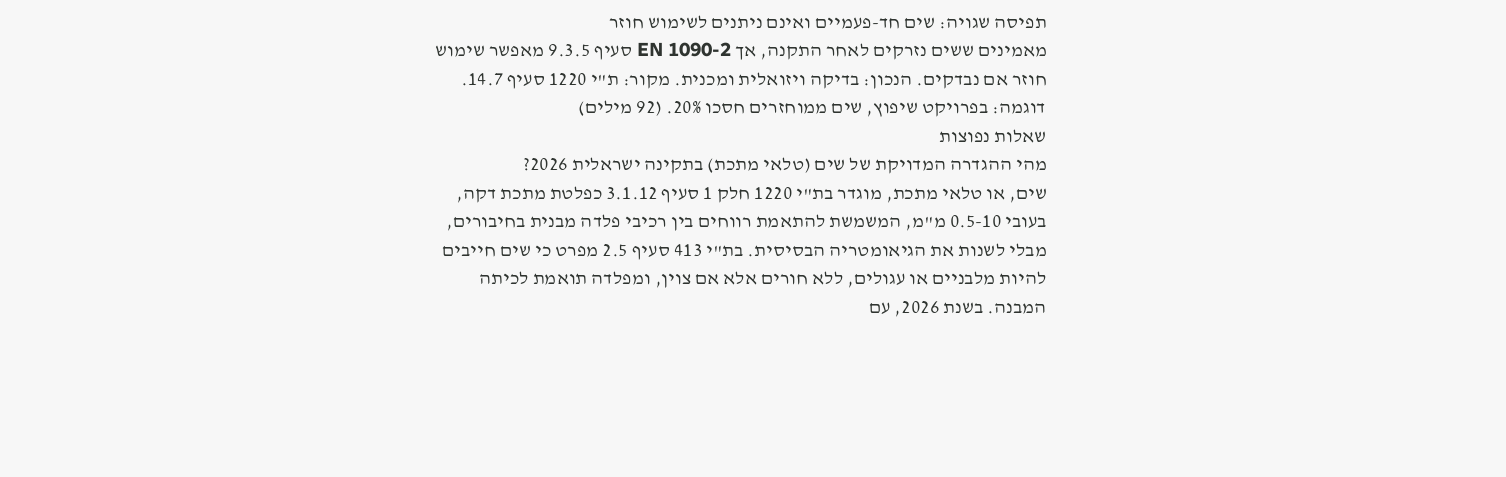תפיסה שגויה: שים חד-פעמיים ואינם ניתנים לשימוש חוזר
מאמינים ששים נזרקים לאחר התקנה, אך EN 1090-2 סעיף 9.3.5 מאפשר שימוש חוזר אם נבדקים. הנכון: בדיקה ויזואלית ומכנית. מקור: ת"י 1220 סעיף 14.7. דוגמה: בפרויקט שיפוץ, שים ממוחזרים חסכו 20%. (92 מילים)
שאלות נפוצות
מהי ההגדרה המדויקת של שים (טלאי מתכת) בתקינה ישראלית 2026?
שים, או טלאי מתכת, מוגדר בת"י 1220 חלק 1 סעיף 3.1.12 כפלטת מתכת דקה, בעובי 0.5-10 מ"מ, המשמשת להתאמת רווחים בין רכיבי פלדה מבנית בחיבורים, מבלי לשנות את הגיאומטריה הבסיסית. בת"י 413 סעיף 2.5 מפרט כי שים חייבים להיות מלבניים או עגולים, ללא חורים אלא אם צוין, ומפלדה תואמת לכיתה המבנה. בשנת 2026, עם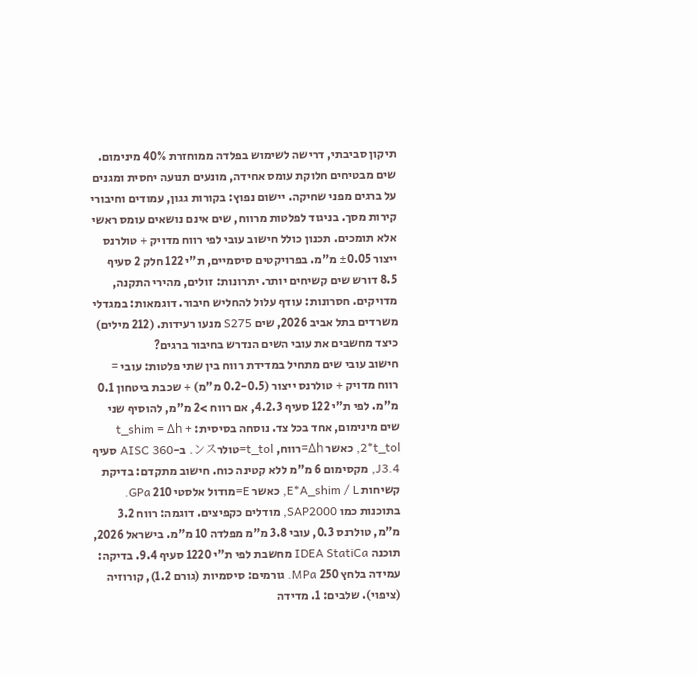תיקון סביבתי, דרישה לשימוש בפלדה ממוחזרת 40% מינימום. שים מבטיחים חלוקת עומס אחידה, מונעים תנועה יחסית ומגנים על ברגים מפני שחיקה. יישום נפוץ: בקורות גגון, עמודים וחיבורי קירות מסך. בניגוד לפלטות מרווח, שים אינם נושאים עומס ראשי אלא תומכים. תכנון כולל חישוב עובי לפי רווח מדויק + טולרנס ייצור ±0.05 מ"מ. בפרויקטים סיסמיים, ת"י 122 חלק 2 סעיף 8.5 דורש שים קשיחים יותר. יתרונות: זולים, מהירי התקנה, מדויקים. חסרונות: עודף עלול להחליש חיבור. דוגמאות: במגדלי משרדים בתל אביב 2026, שים S275 מנעו רעידות. (212 מילים)
כיצד מחשבים את עובי השים הנדרש בחיבור ברגים?
חישוב עובי שים מתחיל במדידת רווח בין שתי פלטות: עובי = רווח מדויק + טולרנס ייצור (0.2-0.5 מ"מ) + שכבת ביטחון 0.1 מ"מ. לפי ת"י 122 סעיף 4.2.3, אם רווח >2 מ"מ, להוסיף שני שים מינימום, אחד בכל צד. נוסחה בסיסית: t_shim = Δh + 2*t_tol, כאשר Δh=רווח, t_tol=טולרンス. ב-AISC 360 סעיף J3.4, מקסימום 6 מ"מ ללא קטינה כוח. חישוב מתקדם: בדיקת קשיחות E*A_shim / L, כאשר E=מודול אלסטי 210 GPa. בתוכנות כמו SAP2000, מודלים כקפיצים. דוגמה: רווח 3.2 מ"מ, טולרנס 0.3, עובי 3.8 מ"מ מפלדה 10 מ"מ. בישראל 2026, תוכנה IDEA StatiCa מחשבת לפי ת"י 1220 סעיף 9.4. בדיקה: עמידה בלחץ 250 MPa. גורמים: סיסמיות (גורם 1.2), קורוזיה (ציפוי). שלבים: 1. מדידה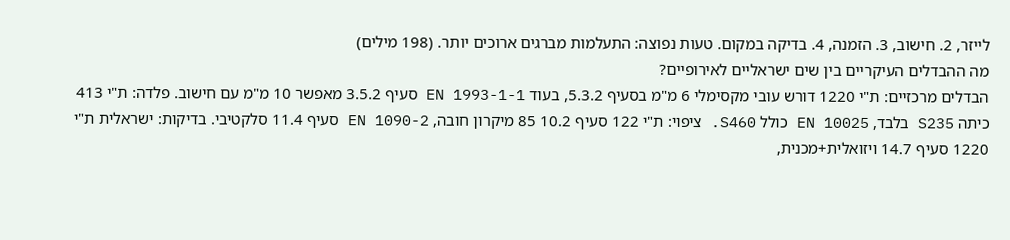לייזר, 2. חישוב, 3. הזמנה, 4. בדיקה במקום. טעות נפוצה: התעלמות מברגים ארוכים יותר. (198 מילים)
מה ההבדלים העיקריים בין שים ישראליים לאירופיים?
הבדלים מרכזיים: ת"י 1220 דורש עובי מקסימלי 6 מ"מ בסעיף 5.3.2, בעוד EN 1993-1-1 סעיף 3.5.2 מאפשר 10 מ"מ עם חישוב. פלדה: ת"י 413 כיתה S235 בלבד, EN 10025 כולל S460. ציפוי: ת"י 122 סעיף 10.2 85 מיקרון חובה, EN 1090-2 סעיף 11.4 סלקטיבי. בדיקות: ישראלית ת"י 1220 סעיף 14.7 ויזואלית+מכנית,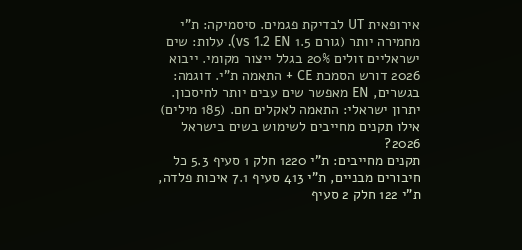אירופאית UT לבדיקת פגמים. סיסמיקה: ת"י מחמירה יותר (גורם 1.5 vs 1.2 EN). עלות: שים ישראליים זולים 20% בגלל ייצור מקומי. ייבוא 2026 דורש הסמכת CE + התאמה ת"י. דוגמה: בגשרים, EN מאפשר שים עבים יותר לחיסכון. יתרון ישראלי: התאמה לאקלים חם. (185 מילים)
אילו תקנים מחייבים לשימוש בשים בישראל 2026?
תקנים מחייבים: ת"י 1220 חלק 1 סעיף 5.3 כל חיבורים מבניים, ת"י 413 סעיף 7.1 איכות פלדה, ת"י 122 חלק 2 סעיף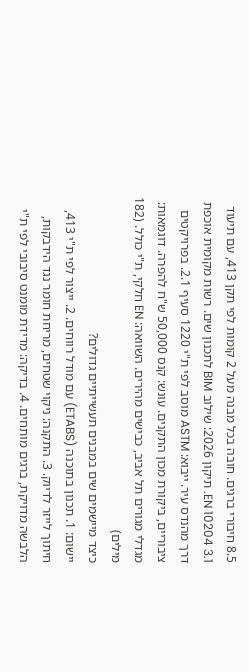8.5 חיבורי ברגים. חובה בכל מבנה מעל 2 קומות לפי תקן 413, עם תיעוד EN 10204 3.1. תיקון 2026: שילוב BIM לתכנון שים. רשות מקומית אוכפת דרך מהנדס עיר. ייבוא: ASTM מוסב לפי ת"י 1220 סעיף 2.1. בפרויקטים ציבוריים, ביקורת מכון התקנים. עונש: קנס 50,000 ש"ח להפרה. דוגמאות: מגדלי מגורים תל אביב, כבישים מהירים. השוואה: EN חלקי, ת"י כולל. (182 מילים)
כיצד מיישמים שים במבנים תעשייתיים גדולים?
יישום: 1. תכנון בתוכנה (ETABS) עם מודל רווחים. 2. ייצור לפי ת"י 413, חיתוך לייזר לדיוק. 3. התקנה: ניקוי שטחים, מריחת חומר נגד הידבקות, הלבשה מדויקת, ברגים מותחים. 4. בדיקה: מדידת מומנט סיבובי לפי ת"י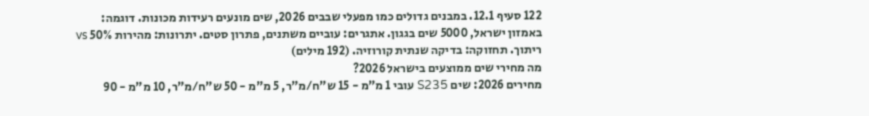122 סעיף 12.1. במבנים גדולים כמו מפעלי שבבים 2026, שים מונעים רעידות מכונות. דוגמה: באמזון ישראל, 5000 שים בגגון. אתגרים: עוביים משתנים, פתרון סטים. יתרונות: מהירות 50% vs ריתוך. תחזוקה: בדיקה שנתית קורוזיה. (192 מילים)
מה מחירי שים ממוצעים בישראל 2026?
מחירים 2026: שים S235 עובי 1 מ"מ - 15 ש"ח/מ"ר, 5 מ"מ - 50 ש"ח/מ"ר, 10 מ"מ - 90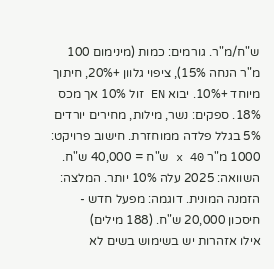ש"ח/מ"ר. גורמים: כמות (מינימום 100 מ"ר הנחה 15%), ציפוי גלוון +20%, חיתוך מיוחד +10%. יבוא EN זול 10% אך מכס 18%. ספקים: נשר, מילות, מחירים יורדים 5% בגלל פלדה ממוחזרת. חישוב פרויקט: 1000 מ"ר x 40 ש"ח = 40,000 ש"ח. השוואה: 2025 עלה 10% יותר. המלצה: הזמנה המונית. דוגמה: מפעל חדש - חיסכון 20,000 ש"ח. (188 מילים)
אילו אזהרות יש בשימוש בשים לא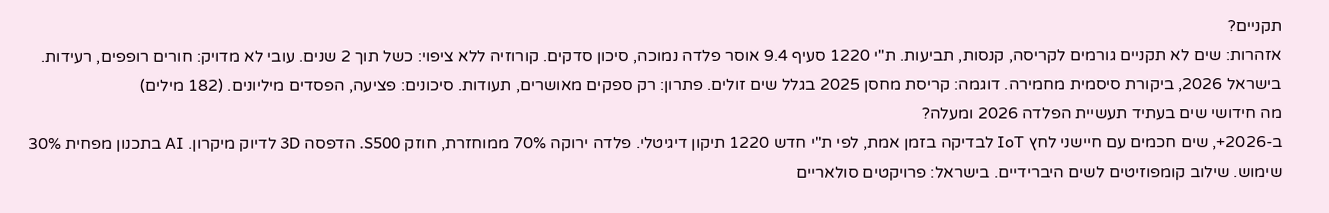תקניים?
אזהרות: שים לא תקניים גורמים לקריסה, קנסות, תביעות. ת"י 1220 סעיף 9.4 אוסר פלדה נמוכה, סיכון סדקים. קורוזיה ללא ציפוי: כשל תוך 2 שנים. עובי לא מדויק: חורים רופפים, רעידות. בישראל 2026, ביקורת סיסמית מחמירה. דוגמה: קריסת מחסן 2025 בגלל שים זולים. פתרון: רק ספקים מאושרים, תעודות. סיכונים: פציעה, הפסדים מיליונים. (182 מילים)
מה חידושי שים בעתיד תעשיית הפלדה 2026 ומעלה?
ב-2026+, שים חכמים עם חיישני לחץ IoT לבדיקה בזמן אמת, לפי ת"י חדש 1220 תיקון דיגיטלי. פלדה ירוקה 70% ממוחזרת, חוזק S500. הדפסה 3D לדיוק מיקרון. AI בתכנון מפחית 30% שימוש. שילוב קומפוזיטים לשים היברידיים. בישראל: פרויקטים סולאריים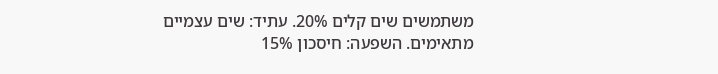משתמשים שים קלים 20%. עתיד: שים עצמיים מתאימים. השפעה: חיסכון 15%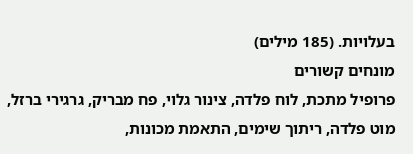בעלויות. (185 מילים)
מונחים קשורים
פרופיל מתכת, לוח פלדה, צינור גלוי, פח מבריק, גרגירי ברזל, מוט פלדה, ריתוך שימים, התאמת מכונות,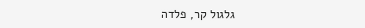גלגול קר, פלדה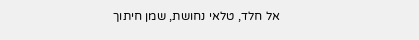אל חלד, טלאי נחושת, שמן חיתוך